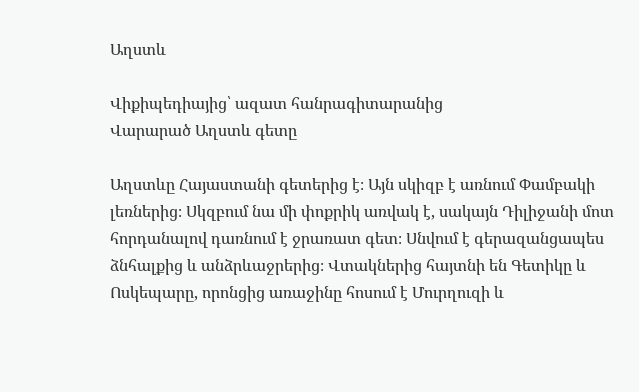Աղստև

Վիքիպեդիայից՝ ազատ հանրագիտարանից
Վարարած Աղստև գետը

Աղստևը Հայաստանի գետերից է։ Այն սկիզբ է առնում Փամբակի լեռներից։ Սկզբում նա մի փոքրիկ առվակ է, սակայն Դիլիջանի մոտ հորդանալով դառնում է ջրառատ գետ։ Սնվում է գերազանցապես ձնհալքից և անձրևաջրերից։ Վտակներից հայտնի են Գետիկը և Ոսկեպարը, որոնցից առաջինը հոսում է Մուրղուզի և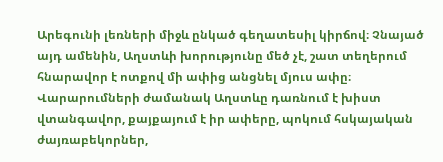Արեգունի լեռների միջև ընկած գեղատեսիլ կիրճով։ Չնայած այդ ամենին, Աղստևի խորությունը մեծ չէ, շատ տեղերում հնարավոր է ոտքով մի ափից անցնել մյուս ափը։ Վարարումների ժամանակ Աղստևը դառնում է խիստ վտանգավոր, քայքայում է իր ափերը, պոկում հսկայական ժայռաբեկորներ,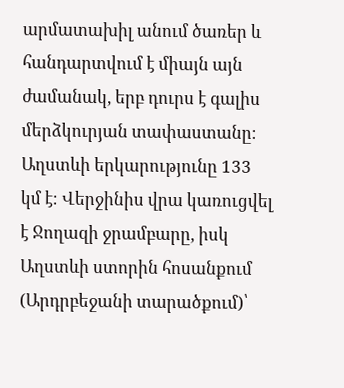արմատախիլ անում ծառեր և հանդարտվում է միայն այն ժամանակ, երբ դուրս է գալիս մերձկուրյան տափաստանը։ Աղստևի երկարությունը 133 կմ է։ Վերջինիս վրա կառուցվել է Ջողազի ջրամբարը, իսկ Աղստևի ստորին հոսանքում (Արդրբեջանի տարածքում)՝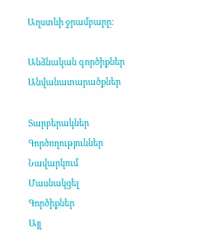Աղստևի ջրամբարը։

Անձնական գործիքներ
Անվանատարածքներ

Տարբերակներ
Գործողություններ
Նավարկում
Մասնակցել
Գործիքներ
Այլ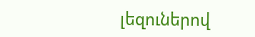լեզուներով